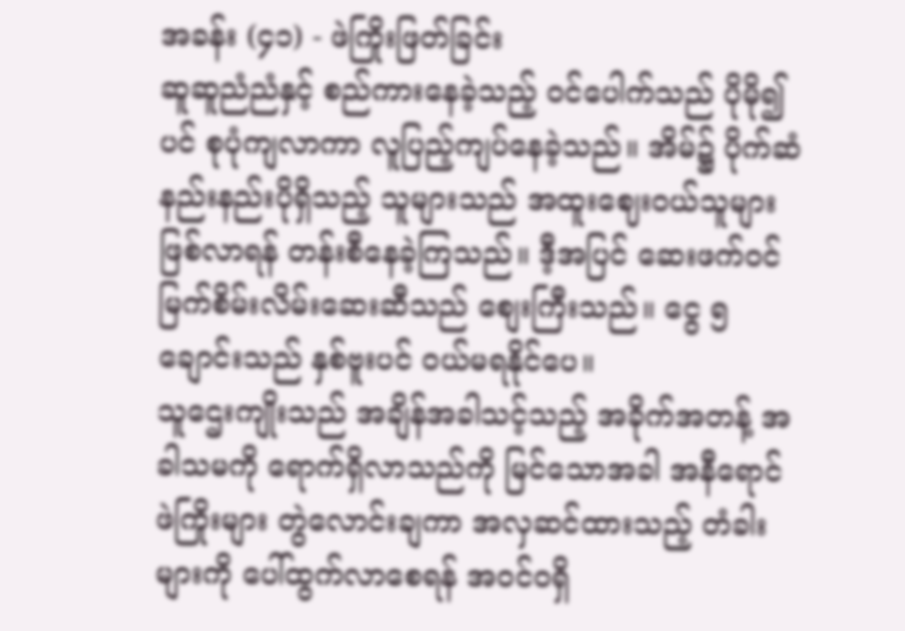အခန်း (၄၁) - ဖဲကြိုးဖြတ်ခြင်း
ဆူဆူညံညံနှင့် စည်ကားနေခဲ့သည့် ဝင်ပေါက်သည် ပိုမို၍ပင် စုပုံကျလာကာ လူပြည့်ကျပ်နေခဲ့သည်။ အိမ်၌ ပိုက်ဆံနည်းနည်းပိုရှိသည့် သူများသည် အထူးဈေးဝယ်သူများဖြစ်လာရန် တန်းစီနေခဲ့ကြသည်။ ဒီ့အပြင် ဆေးဖက်ဝင် မြက်စိမ်းလိမ်းဆေးဆီသည် စျေးကြီးသည်။ ငွေ ၅ချောင်းသည် နှစ်ဗူးပင် ဝယ်မရနိုင်ပေ။
သူဌေးကျိုးသည် အချိန်အခါသင့်သည့် အခိုက်အတန့် အခါသမကို ရောက်ရှိလာသည်ကို မြင်သောအခါ အနီရောင် ဖဲကြိုးများ တွဲလောင်းချကာ အလှဆင်ထားသည့် တံခါးများကို ပေါ်ထွက်လာစေရန် အဝင်၀ရှိ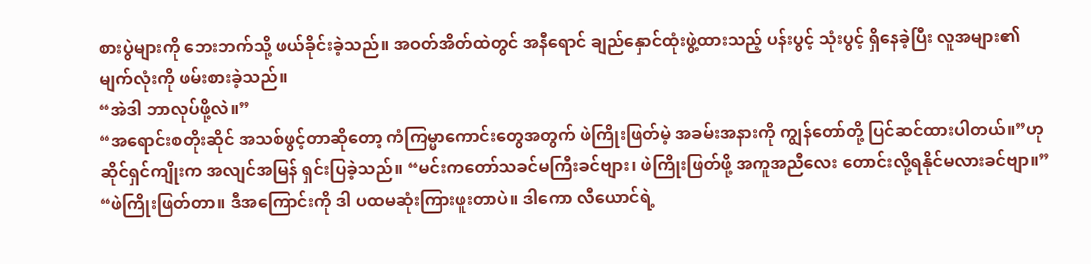စားပွဲများကို ဘေးဘက်သို့ ဖယ်ခိုင်းခဲ့သည်။ အဝတ်အိတ်ထဲတွင် အနီရောင် ချည်နှောင်ထုံးဖွဲ့ထားသည့် ပန်းပွင့် သုံးပွင့် ရှိနေခဲ့ပြီး လူအများ၏ မျက်လုံးကို ဖမ်းစားခဲ့သည်။
“အဲဒါ ဘာလုပ်ဖို့လဲ။”
“အရောင်းစတိုးဆိုင် အသစ်ဖွင့်တာဆိုတော့ ကံကြမ္မာကောင်းတွေအတွက် ဖဲကြိုးဖြတ်မဲ့ အခမ်းအနားကို ကျွန်တော်တို့ ပြင်ဆင်ထားပါတယ်။”ဟု ဆိုင်ရှင်ကျိုးက အလျင်အမြန် ရှင်းပြခဲ့သည်။ “မင်းကတော်သခင်မကြီးခင်ဗျား၊ ဖဲကြိုးဖြတ်ဖို့ အကူအညီလေး တောင်းလို့ရနိုင်မလားခင်ဗျာ။”
“ဖဲကြိုးဖြတ်တာ။ ဒီအကြောင်းကို ဒါ ပထမဆုံးကြားဖူးတာပဲ။ ဒါကော လီယောင်ရဲ့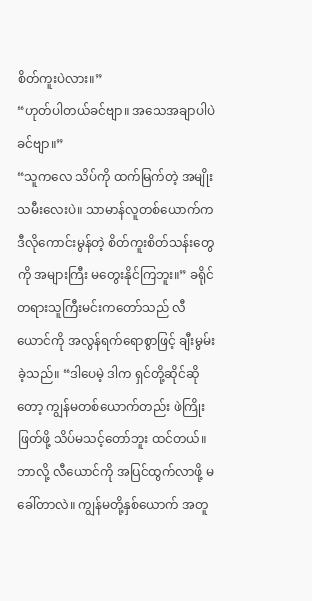စိတ်ကူးပဲလား။”
“ဟုတ်ပါတယ်ခင်ဗျာ။ အသေအချာပါပဲခင်ဗျာ။”
“သူကလေ သိပ်ကို ထက်မြက်တဲ့ အမျိုးသမီးလေးပဲ။ သာမာန်လူတစ်ယောက်က ဒီလိုကောင်းမွန်တဲ့ စိတ်ကူးစိတ်သန်းတွေကို အများကြီး မတွေးနိုင်ကြဘူး။” ခရိုင်တရားသူကြီးမင်းကတော်သည် လီယောင်ကို အလွန်ရက်ရောစွာဖြင့် ချီးမွမ်းခဲ့သည်။ “ဒါပေမဲ့ ဒါက ရှင်တို့ဆိုင်ဆိုတော့ ကျွန်မတစ်ယောက်တည်း ဖဲကြိုးဖြတ်ဖို့ သိပ်မသင့်တော်ဘူး ထင်တယ်။ ဘာလို့ လီယောင်ကို အပြင်ထွက်လာဖို့ မခေါ်တာလဲ။ ကျွန်မတို့နှစ်ယောက် အတူ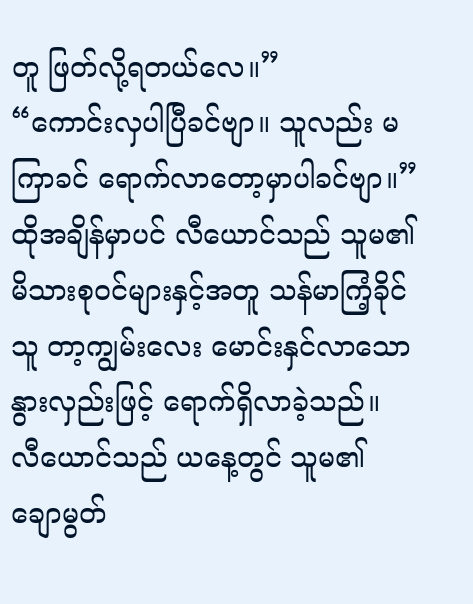တူ ဖြတ်လို့ရတယ်လေ။”
“ကောင်းလှပါပြီခင်ဗျာ။ သူလည်း မကြာခင် ရောက်လာတော့မှာပါခင်ဗျာ။”
ထိုအချိန်မှာပင် လီယောင်သည် သူမ၏ မိသားစုဝင်များနှင့်အတူ သန်မာကြံ့ခိုင်သူ တာ့ကျွမ်းလေး မောင်းနှင်လာသော နွားလှည်းဖြင့် ရောက်ရှိလာခဲ့သည်။
လီယောင်သည် ယနေ့တွင် သူမ၏ ချောမွတ်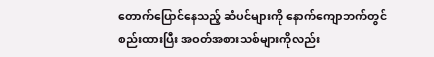တောက်ပြောင်နေသည့် ဆံပင်များကို နောက်ကျောဘက်တွင် စည်းထားပြီး အဝတ်အစားသစ်များကိုလည်း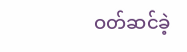ဝတ်ဆင်ခဲ့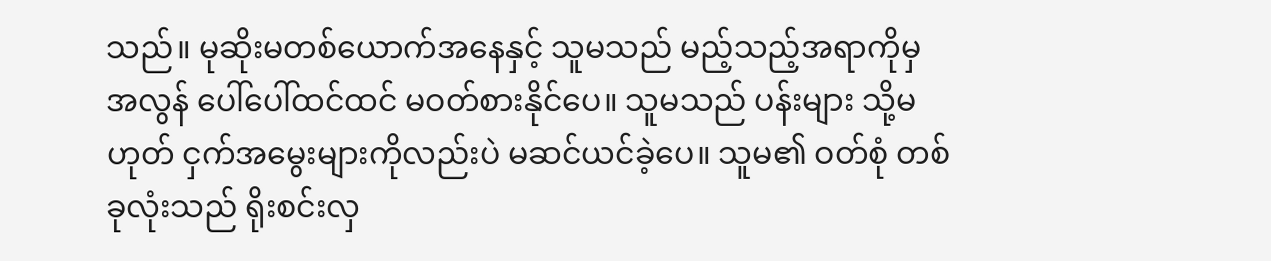သည်။ မုဆိုးမတစ်ယောက်အနေနှင့် သူမသည် မည့်သည့်အရာကိုမှ အလွန် ပေါ်ပေါ်ထင်ထင် မဝတ်စားနိုင်ပေ။ သူမသည် ပန်းများ သို့မဟုတ် ငှက်အမွေးများကိုလည်းပဲ မဆင်ယင်ခဲ့ပေ။ သူမ၏ ဝတ်စုံ တစ်ခုလုံးသည် ရိုးစင်းလှ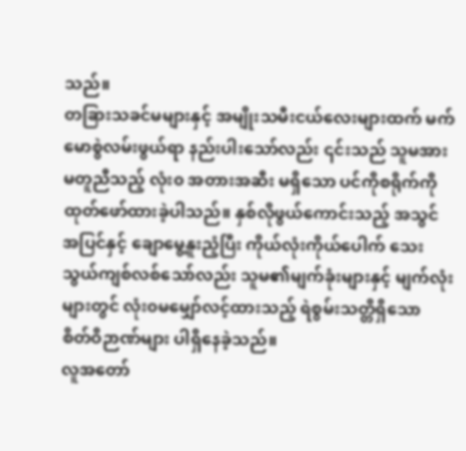သည်။
တခြားသခင်မများနှင့် အမျိုးသမီးငယ်လေးများထက် မက်မောစွဲလမ်းဖွယ်ရာ နည်းပါးသော်လည်း ၎င်းသည် သူမအား မတူညီသည့် လုံး၀ အတားအဆီး မရှိသော ပင်ကိုစရိုက်ကို ထုတ်ဖော်ထားခဲ့ပါသည်။ နှစ်လိုဖွယ်ကောင်းသည့် အသွင်အပြင်နှင့် ချောမွေ့နူးညံ့ပြီး ကိုယ်လုံးကိုယ်ပေါက် သေးသွယ်ကျစ်လစ်သော်လည်း သူမ၏မျက်ခုံးများနှင့် မျက်လုံးများတွင် လုံး၀မမျှော်လင့်ထားသည့် ရဲစွမ်းသတ္တိရှိသော စိတ်ဝိဉာဏ်များ ပါရှိနေခဲ့သည်။
လူအတော်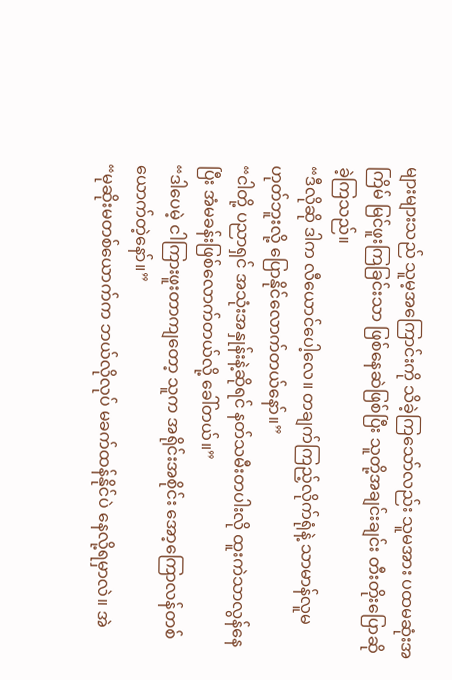များများသည် သူမ့အကြောင်းကို သိခဲ့ကြသော်လည်း သူမအား ပထမဆုံးအကြိမ် မြင်ဖူးကြခြင်းသာ ဖြစ်နေဆဲဖြစ်ပြီး သူတို့အချင်းချင်း တီးတိုးပြောဆိုခဲ့ကြသည်။
“ဒီလိုဆို ဒါက လီယောင်ပေါ့လေ။ တချက်ကြည့်လိုက်ရုံနဲ့ သာမာန်လူမဟုတ်ဘူးလို့ ပြောနိုင်လောက်တယ်နော်။”
“ငါတို့ ပညာရှင် အသုံးအနှုန်းနဲ့ဆိုရင် နတ်သမီးတပါးလို ထူးကဲသာလွန်နေပြီး အံမခန်းဖြစ်လောက်တယ်လို့ ခေါ်တယ်။”
“ဒါပေမဲ့ ငါကြားဖူးတာကျတော့ သူက အရိုင်းအစိုင်း အော့ကြောလန်တစ်ယောက်တဲ့နော်။”
“မုဆိုးမတစ်ယောက်က ဘယ်လိုလုပ် မခက်ထန်နိုင်ပဲ နေလို့ရမှာလဲ။ အဲ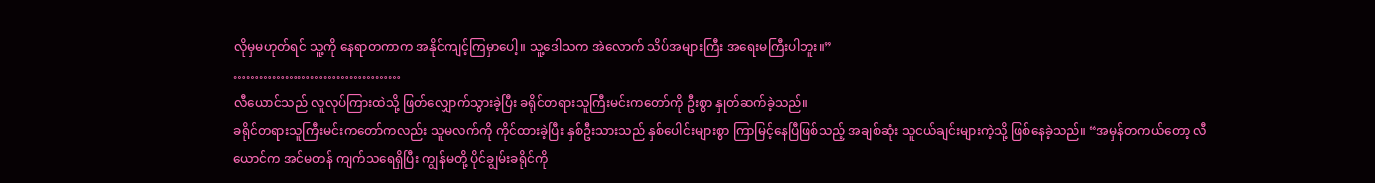လိုမှမဟုတ်ရင် သူ့ကို နေရာတကာက အနိုင်ကျင့်ကြမှာပေါ့။ သူ့ဒေါသက အဲလောက် သိပ်အများကြီး အရေးမကြီးပါဘူး။”
…………………………………
လီယောင်သည် လူလုပ်ကြားထဲသို့ ဖြတ်လျှောက်သွားခဲ့ပြီး ခရိုင်တရားသူကြီးမင်းကတော်ကို ဦးစွာ နှုတ်ဆက်ခဲ့သည်။
ခရိုင်တရားသူကြီးမင်းကတော်ကလည်း သူမလက်ကို ကိုင်ထားခဲ့ပြီး နှစ်ဦးသားသည် နှစ်ပေါင်းများစွာ ကြာမြင့်နေပြီဖြစ်သည့် အချစ်ဆုံး သူငယ်ချင်းများကဲ့သို့ ဖြစ်နေခဲ့သည်။ “အမှန်တကယ်တော့ လီယောင်က အင်မတန် ကျက်သရေရှိပြီး ကျွန်မတို့ ပိုင်ချွမ်းခရိုင်ကို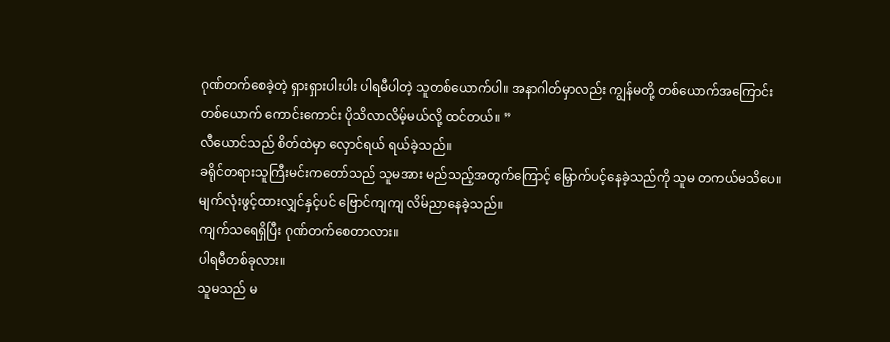ဂုဏ်တက်စေခဲ့တဲ့ ရှားရှားပါးပါး ပါရမီပါတဲ့ သူတစ်ယောက်ပါ။ အနာဂါတ်မှာလည်း ကျွန်မတို့ တစ်ယောက်အကြောင်း တစ်ယောက် ကောင်းကောင်း ပိုသိလာလိမ့်မယ်လို့ ထင်တယ်။ ”
လီယောင်သည် စိတ်ထဲမှာ လှောင်ရယ် ရယ်ခဲ့သည်။
ခရိုင်တရားသူကြီးမင်းကတော်သည် သူမအား မည်သည့်အတွက်ကြောင့် မြှောက်ပင့်နေခဲ့သည်ကို သူမ တကယ်မသိပေ။ မျက်လုံးဖွင့်ထားလျှင်နှင့်ပင် ဗြောင်ကျကျ လိမ်ညာနေခဲ့သည်။
ကျက်သရေရှိပြီး ဂုဏ်တက်စေတာလား။
ပါရမီတစ်ခုလား။
သူမသည် မ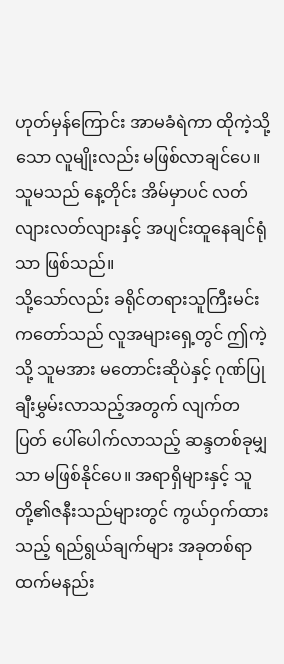ဟုတ်မှန်ကြောင်း အာမခံရဲကာ ထိုကဲ့သို့သော လူမျိုးလည်း မဖြစ်လာချင်ပေ။ သူမသည် နေ့တိုင်း အိမ်မှာပင် လတ်လျားလတ်လျားနှင့် အပျင်းထူနေချင်ရုံသာ ဖြစ်သည်။
သို့သော်လည်း ခရိုင်တရားသူကြီးမင်းကတော်သည် လူအများရှေ့တွင် ဤကဲ့သို့ သူမအား မတောင်းဆိုပဲနှင့် ဂုဏ်ပြုချီးမွှမ်းလာသည့်အတွက် လျက်တပြတ် ပေါ်ပေါက်လာသည့် ဆန္ဒတစ်ခုမျှသာ မဖြစ်နိုင်ပေ။ အရာရှိများနှင့် သူတို့၏ဇနီးသည်များတွင် ကွယ်ဝှက်ထားသည့် ရည်ရွယ်ချက်များ အခုတစ်ရာထက်မနည်း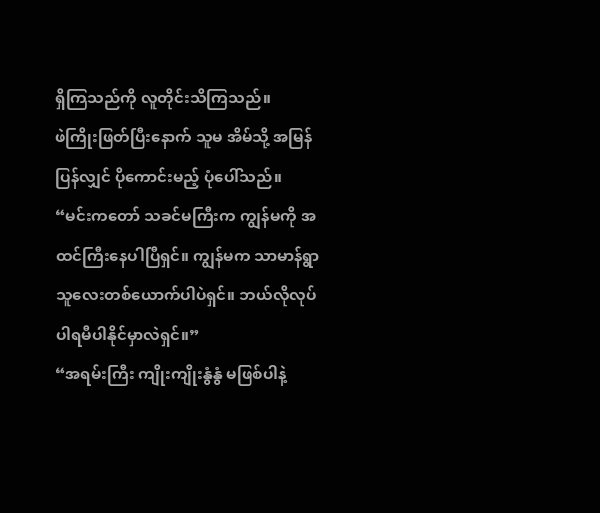ရှိကြသည်ကို လူတိုင်းသိကြသည်။
ဖဲကြိုးဖြတ်ပြီးနောက် သူမ အိမ်သို့ အမြန်ပြန်လျှင် ပိုကောင်းမည့် ပုံပေါ်သည်။
“မင်းကတော် သခင်မကြီးက ကျွန်မကို အထင်ကြီးနေပါပြီရှင်။ ကျွန်မက သာမာန်ရွာသူလေးတစ်ယောက်ပါပဲရှင်။ ဘယ်လိုလုပ် ပါရမီပါနိုင်မှာလဲရှင်။”
“အရမ်းကြီး ကျိုးကျိုးနွံနွံ မဖြစ်ပါနဲ့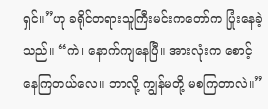ရှင်။”ဟု ခရိုင်တရားသူကြီးမင်းကတော်က ပြုံးနေခဲ့သည်။ “ကဲ၊ နောက်ကျနေပြီ။ အားလုံးက စောင့်နေကြတယ်လေ။ ဘာလို့ ကျွန်မတို့ မစကြတာလဲ။”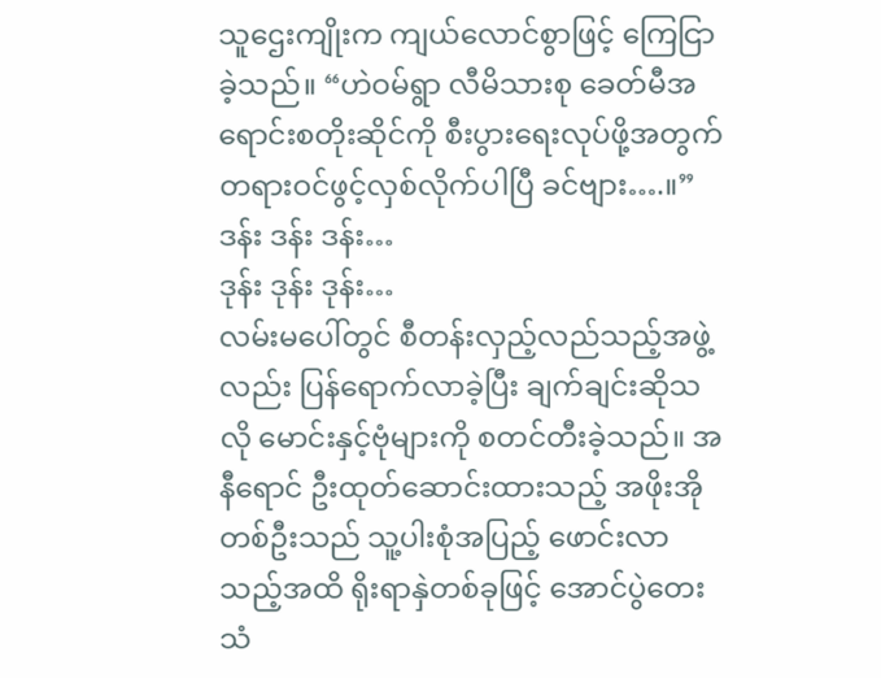သူဌေးကျိုးက ကျယ်လောင်စွာဖြင့် ကြေငြာခဲ့သည်။ “ဟဲဝမ်ရွာ လီမိသားစု ခေတ်မီအရောင်းစတိုးဆိုင်ကို စီးပွားရေးလုပ်ဖို့အတွက် တရားဝင်ဖွင့်လှစ်လိုက်ပါပြီ ခင်ဗျား….။”
ဒန်း ဒန်း ဒန်း…
ဒုန်း ဒုန်း ဒုန်း…
လမ်းမပေါ်တွင် စီတန်းလှည့်လည်သည့်အဖွဲ့လည်း ပြန်ရောက်လာခဲ့ပြီး ချက်ချင်းဆိုသလို မောင်းနှင့်ဗုံများကို စတင်တီးခဲ့သည်။ အနီရောင် ဦးထုတ်ဆောင်းထားသည့် အဖိုးအိုတစ်ဦးသည် သူ့ပါးစုံအပြည့် ဖောင်းလာသည့်အထိ ရိုးရာနှဲတစ်ခုဖြင့် အောင်ပွဲတေးသံ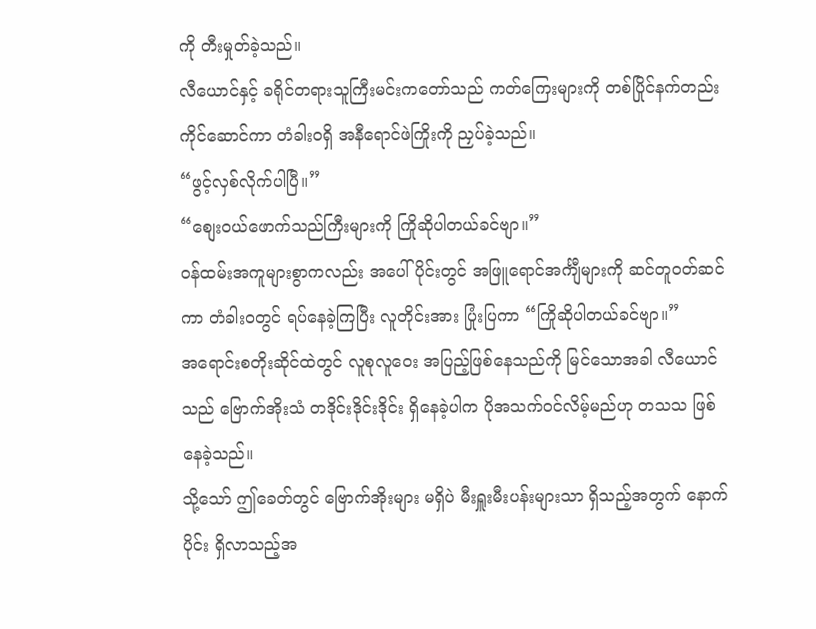ကို တီးမှုတ်ခဲ့သည်။
လီယောင်နှင့် ခရိုင်တရားသူကြီးမင်းကတော်သည် ကတ်ကြေးများကို တစ်ပြိုင်နက်တည်း ကိုင်ဆောင်ကာ တံခါး၀ရှိ အနီရောင်ဖဲကြိုးကို ညှပ်ခဲ့သည်။
“ဖွင့်လှစ်လိုက်ပါပြီ။”
“စျေးဝယ်ဖောက်သည်ကြီးများကို ကြိုဆိုပါတယ်ခင်ဗျာ။”
ဝန်ထမ်းအကူများစွာကလည်း အပေါ်ပိုင်းတွင် အဖြူရောင်အင်္ကျီများကို ဆင်တူဝတ်ဆင်ကာ တံခါး၀တွင် ရပ်နေခဲ့ကြပြီး လူတိုင်းအား ပြုံးပြကာ “ကြိုဆိုပါတယ်ခင်ဗျာ။”
အရောင်းစတိုးဆိုင်ထဲတွင် လူစုလူဝေး အပြည့်ဖြစ်နေသည်ကို မြင်သောအခါ လီယောင်သည် ဗြောက်အိုးသံ တဒိုင်းဒိုင်းဒိုင်း ရှိနေခဲ့ပါက ပိုအသက်ဝင်လိမ့်မည်ဟု တသသ ဖြစ်နေခဲ့သည်။
သို့သော် ဤခေတ်တွင် ဗြောက်အိုးများ မရှိပဲ မီးရှူးမီးပန်းများသာ ရှိသည့်အတွက် နောက်ပိုင်း ရှိလာသည့်အ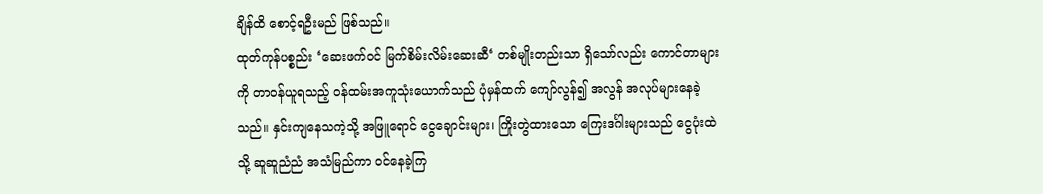ချိန်ထိ စောင့်ရဦးမည် ဖြစ်သည်။
ထုတ်ကုန်ပစ္စည်း ‘ဆေးဖက်ဝင် မြက်စိမ်းလိမ်းဆေးဆီ‘ တစ်မျိုးတည်းသာ ရှိသော်လည်း ကောင်တာများကို တာဝန်ယူရသည့် ဝန်ထမ်းအကူသုံးယောက်သည် ပုံမှန်ထက် ကျော်လွန်၍ အလွန် အလုပ်များနေခဲ့သည်။ နှင်းကျနေသကဲ့သို့ အဖြူရောင် ငွေချောင်းများ၊ ကြိုးတွဲထားသော ကြေးဒင်္ဂါးများသည် ငွေပုံးထဲသို့ ဆူဆူညံညံ အသံမြည်ကာ ဝင်နေခဲ့ကြ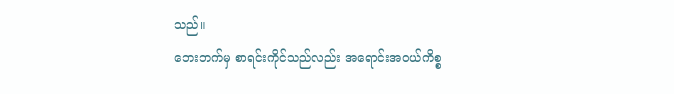သည်။
ဘေးဘက်မှ စာရင်းကိုင်သည်လည်း အရောင်းအဝယ်ကိစ္စ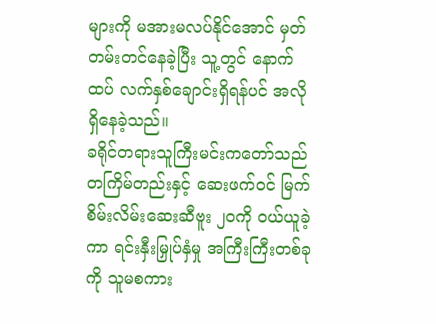များကို မအားမလပ်နိုင်အောင် မှတ်တမ်းတင်နေခဲ့ပြီး သူ့တွင် နောက်ထပ် လက်နှစ်ချောင်းရှိရန်ပင် အလိုရှိနေခဲ့သည်။
ခရိုင်တရားသူကြီးမင်းကတော်သည် တကြိမ်တည်းနှင့် ဆေးဖက်ဝင် မြက်စိမ်းလိမ်းဆေးဆီဗူး ၂၀ကို ဝယ်ယူခဲ့ကာ ရင်းနှီးမြှုပ်နှံမှု အကြီးကြီးတစ်ခုကို သူမစကား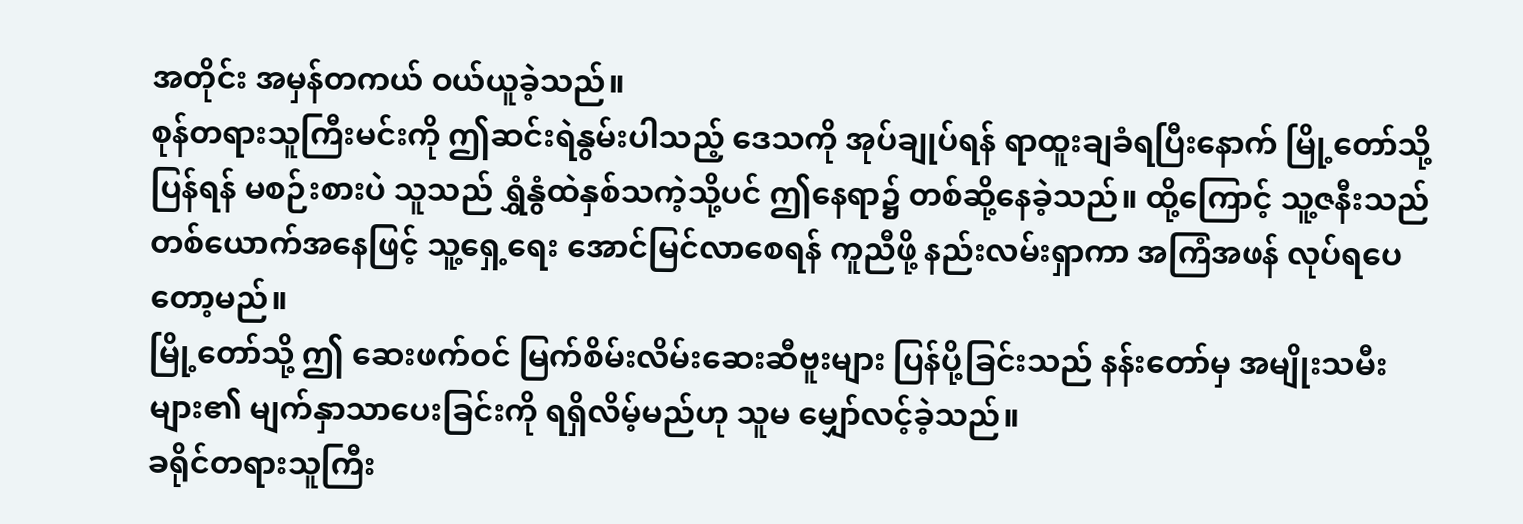အတိုင်း အမှန်တကယ် ဝယ်ယူခဲ့သည်။
စုန်တရားသူကြီးမင်းကို ဤဆင်းရဲနွမ်းပါသည့် ဒေသကို အုပ်ချုပ်ရန် ရာထူးချခံရပြီးနောက် မြို့တော်သို့ ပြန်ရန် မစဉ်းစားပဲ သူသည် ရွှံနွံထဲနှစ်သကဲ့သို့ပင် ဤနေရာ၌ တစ်ဆို့နေခဲ့သည်။ ထို့ကြောင့် သူ့ဇနီးသည်တစ်ယောက်အနေဖြင့် သူ့ရှေ့ရေး အောင်မြင်လာစေရန် ကူညီဖို့ နည်းလမ်းရှာကာ အကြံအဖန် လုပ်ရပေတော့မည်။
မြို့တော်သို့ ဤ ဆေးဖက်ဝင် မြက်စိမ်းလိမ်းဆေးဆီဗူးများ ပြန်ပို့ခြင်းသည် နန်းတော်မှ အမျိုးသမီးများ၏ မျက်နှာသာပေးခြင်းကို ရရှိလိမ့်မည်ဟု သူမ မျှော်လင့်ခဲ့သည်။
ခရိုင်တရားသူကြီး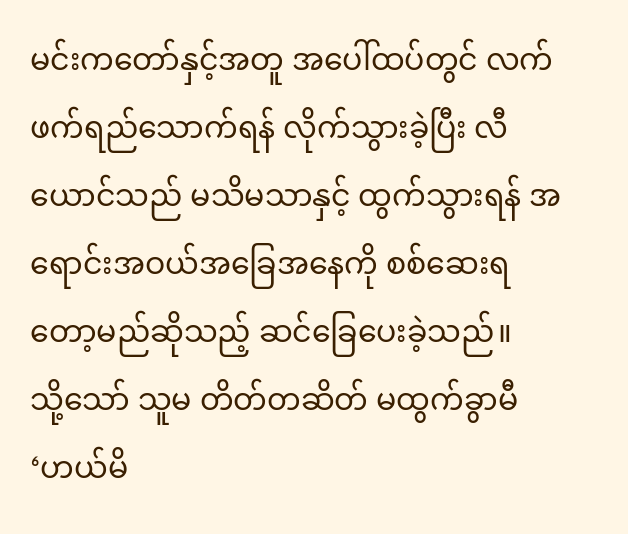မင်းကတော်နှင့်အတူ အပေါ်ထပ်တွင် လက်ဖက်ရည်သောက်ရန် လိုက်သွားခဲ့ပြီး လီယောင်သည် မသိမသာနှင့် ထွက်သွားရန် အရောင်းအဝယ်အခြေအနေကို စစ်ဆေးရတော့မည်ဆိုသည့် ဆင်ခြေပေးခဲ့သည်။
သို့သော် သူမ တိတ်တဆိတ် မထွက်ခွာမီ ‘ဟယ်မိ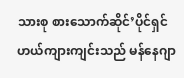သားစု စားသောက်ဆိုင်’ပိုင်ရှင် ဟယ်ကျားကျင်းသည် မန်နေဂျာ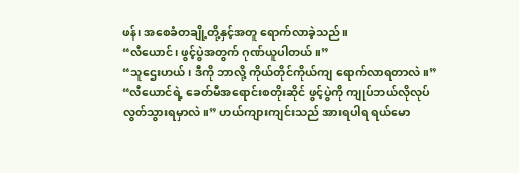ဖန်၊ အစေခံတချို့တို့နှင့်အတူ ရောက်လာခဲ့သည်။
“လီယောင်၊ ဖွင့်ပွဲအတွက် ဂုဏ်ယူပါတယ်။”
“သူဌေးဟယ်၊ ဒီကို ဘာလို့ ကိုယ်တိုင်ကိုယ်ကျ ရောက်လာရတာလဲ။”
“လီယောင်ရဲ့ ခေတ်မီအရောင်းစတိုးဆိုင် ဖွင့်ပွဲကို ကျုပ်ဘယ်လိုလုပ် လွတ်သွားရမှာလဲ။” ဟယ်ကျားကျင်းသည် အားရပါရ ရယ်မော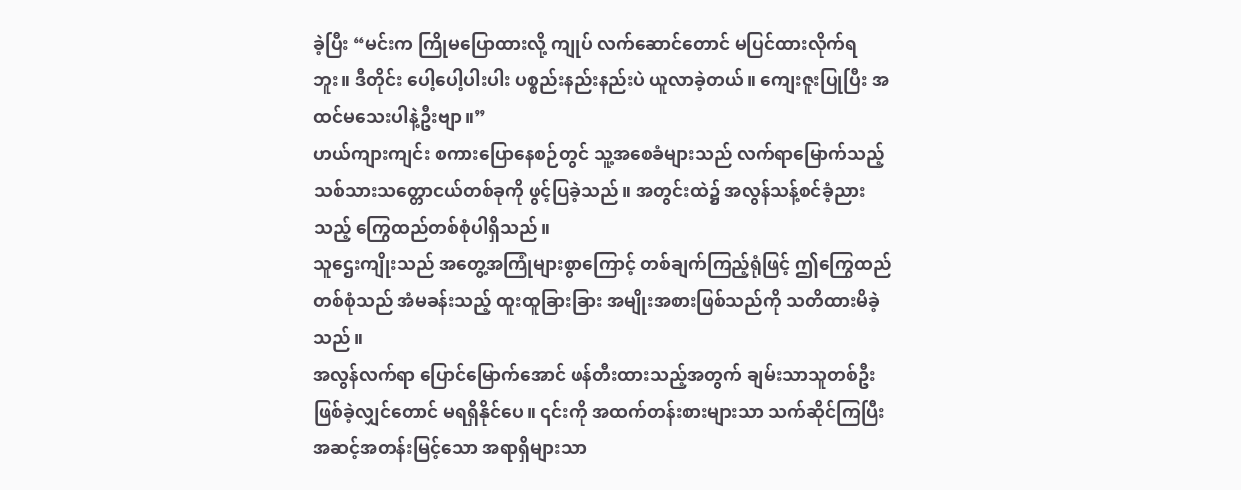ခဲ့ပြီး “မင်းက ကြိုမပြောထားလို့ ကျုပ် လက်ဆောင်တောင် မပြင်ထားလိုက်ရဘူး။ ဒီတိုင်း ပေါ့ပေါ့ပါးပါး ပစ္စည်းနည်းနည်းပဲ ယူလာခဲ့တယ်။ ကျေးဇူးပြုပြီး အထင်မသေးပါနဲ့ဦးဗျာ။”
ဟယ်ကျားကျင်း စကားပြောနေစဉ်တွင် သူ့အစေခံများသည် လက်ရာမြောက်သည့် သစ်သားသတ္တောငယ်တစ်ခုကို ဖွင့်ပြခဲ့သည်။ အတွင်းထဲ၌ အလွန်သန့်စင်ခံ့ညားသည့် ကြွေထည်တစ်စုံပါရှိသည်။
သူဌေးကျိုးသည် အတွေ့အကြုံများစွာကြောင့် တစ်ချက်ကြည့်ရုံဖြင့် ဤကြွေထည်တစ်စုံသည် အံမခန်းသည့် ထူးထူခြားခြား အမျိုးအစားဖြစ်သည်ကို သတိထားမိခဲ့သည်။
အလွန်လက်ရာ ပြောင်မြောက်အောင် ဖန်တီးထားသည့်အတွက် ချမ်းသာသူတစ်ဦး ဖြစ်ခဲ့လျှင်တောင် မရရှိနိုင်ပေ။ ၎င်းကို အထက်တန်းစားများသာ သက်ဆိုင်ကြပြီး အဆင့်အတန်းမြင့်သော အရာရှိများသာ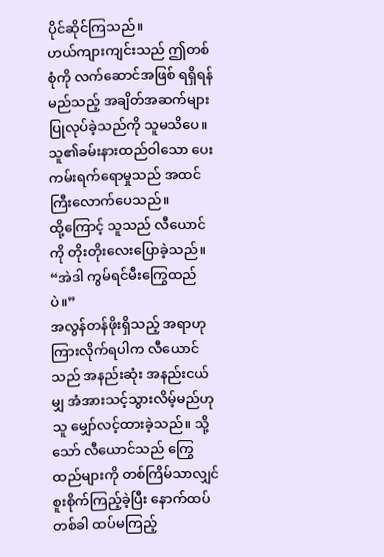ပိုင်ဆိုင်ကြသည်။
ဟယ်ကျားကျင်းသည် ဤတစ်စုံကို လက်ဆောင်အဖြစ် ရရှိရန် မည်သည့် အချိတ်အဆက်များ ပြုလုပ်ခဲ့သည်ကို သူမသိပေ။ သူ၏ခမ်းနားထည်ဝါသော ပေးကမ်းရက်ရောမှုသည် အထင်ကြီးလောက်ပေသည်။
ထို့ကြောင့် သူသည် လီယောင်ကို တိုးတိုးလေးပြောခဲ့သည်။ “အဲဒါ ကွမ်ရင်မီးကြွေထည်ပဲ။”
အလွန်တန်ဖိုးရှိသည့် အရာဟု ကြားလိုက်ရပါက လီယောင်သည် အနည်းဆုံး အနည်းငယ်မျှ အံအားသင့်သွားလိမ့်မည်ဟု သူ မျှော်လင့်ထားခဲ့သည်။ သို့သော် လီယောင်သည် ကြွေထည်များကို တစ်ကြိမ်သာလျှင် စူးစိုက်ကြည့်ခဲ့ပြီး နောက်ထပ်တစ်ခါ ထပ်မကြည့်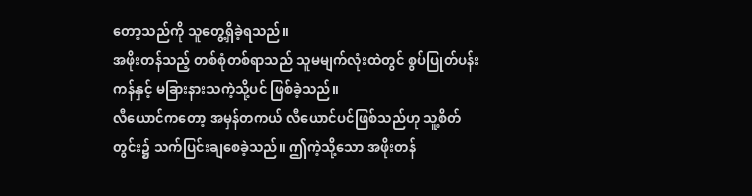တော့သည်ကို သူတွေ့ရှိခဲ့ရသည်။
အဖိုးတန်သည့် တစ်စုံတစ်ရာသည် သူမမျက်လုံးထဲတွင် စွပ်ပြုတ်ပန်းကန်နှင့် မခြားနားသကဲ့သို့ပင် ဖြစ်ခဲ့သည်။
လီယောင်ကတော့ အမှန်တကယ် လီယောင်ပင်ဖြစ်သည်ဟု သူ့စိတ်တွင်း၌ သက်ပြင်းချစေခဲ့သည်။ ဤကဲ့သို့သော အဖိုးတန်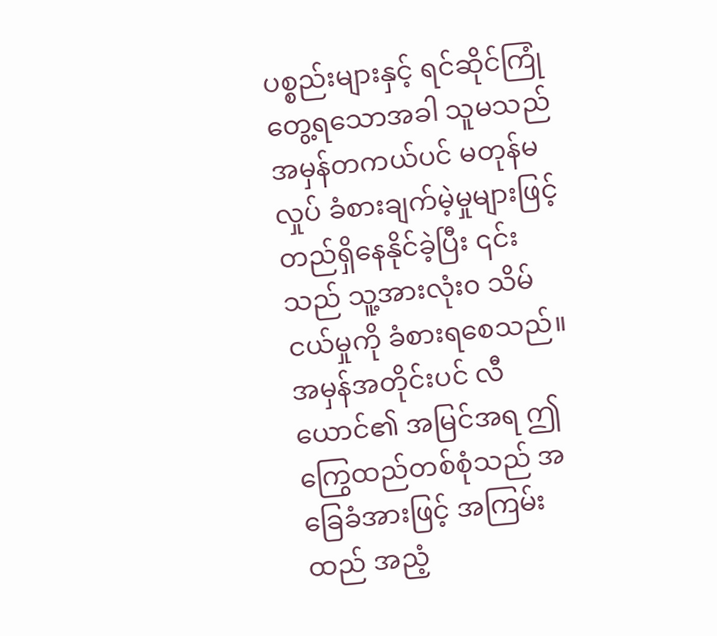ပစ္စည်းများနှင့် ရင်ဆိုင်ကြုံတွေ့ရသောအခါ သူမသည် အမှန်တကယ်ပင် မတုန်မလှုပ် ခံစားချက်မဲ့မှုများဖြင့် တည်ရှိနေနိုင်ခဲ့ပြီး ၎င်းသည် သူ့အားလုံး၀ သိမ်ငယ်မှုကို ခံစားရစေသည်။
အမှန်အတိုင်းပင် လီယောင်၏ အမြင်အရ ဤကြွေထည်တစ်စုံသည် အခြေခံအားဖြင့် အကြမ်းထည် အညံ့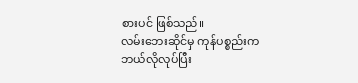စားပင် ဖြစ်သည်။
လမ်းဘေးဆိုင်မှ ကုန်ပစ္စည်းက ဘယ်လိုလုပ်ပြီး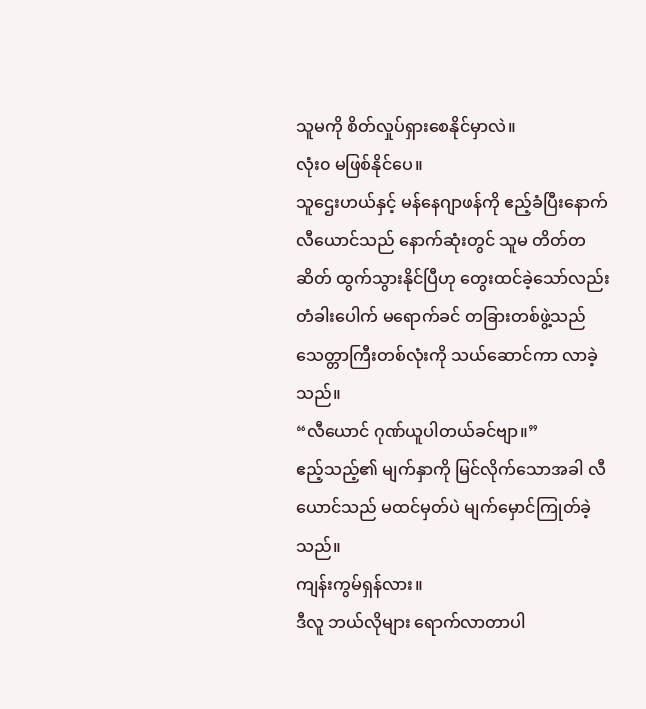သူမကို စိတ်လှုပ်ရှားစေနိုင်မှာလဲ။
လုံး၀ မဖြစ်နိုင်ပေ။
သူဌေးဟယ်နှင့် မန်နေဂျာဖန်ကို ဧည့်ခံပြီးနောက် လီယောင်သည် နောက်ဆုံးတွင် သူမ တိတ်တဆိတ် ထွက်သွားနိုင်ပြီဟု တွေးထင်ခဲ့သော်လည်း တံခါးပေါက် မရောက်ခင် တခြားတစ်ဖွဲ့သည် သေတ္တာကြီးတစ်လုံးကို သယ်ဆောင်ကာ လာခဲ့သည်။
“လီယောင် ဂုဏ်ယူပါတယ်ခင်ဗျာ။”
ဧည့်သည့်၏ မျက်နှာကို မြင်လိုက်သောအခါ လီယောင်သည် မထင်မှတ်ပဲ မျက်မှောင်ကြုတ်ခဲ့သည်။
ကျန်းကွမ်ရှန်လား။
ဒီလူ ဘယ်လိုများ ရောက်လာတာပါ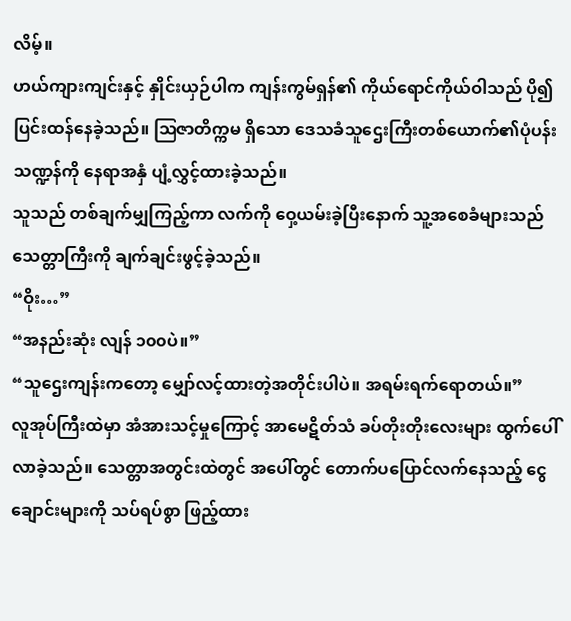လိမ့်။
ဟယ်ကျားကျင်းနှင့် နှိုင်းယှဉ်ပါက ကျန်းကွမ်ရှန်၏ ကိုယ်ရောင်ကိုယ်ဝါသည် ပို၍ပြင်းထန်နေခဲ့သည်။ ဩဇာတိက္ကမ ရှိသော ဒေသခံသူဌေးကြီးတစ်ယောက်၏ပုံပန်းသဏ္ဍန်ကို နေရာအနှံ ပျံ့လွှင့်ထားခဲ့သည်။
သူသည် တစ်ချက်မျှကြည့်ကာ လက်ကို ဝှေ့ယမ်းခဲ့ပြီးနောက် သူ့အစေခံများသည် သေတ္တာကြီးကို ချက်ချင်းဖွင့်ခဲ့သည်။
“ဝိုး…”
“အနည်းဆုံး လျန် ၁၀၀ပဲ။”
“သူဌေးကျန်းကတော့ မျှော်လင့်ထားတဲ့အတိုင်းပါပဲ။ အရမ်းရက်ရောတယ်။”
လူအုပ်ကြီးထဲမှာ အံအားသင့်မှုကြောင့် အာမေဋိတ်သံ ခပ်တိုးတိုးလေးများ ထွက်ပေါ်လာခဲ့သည်။ သေတ္တာအတွင်းထဲတွင် အပေါ်တွင် တောက်ပပြောင်လက်နေသည့် ငွေချောင်းများကို သပ်ရပ်စွာ ဖြည့်ထား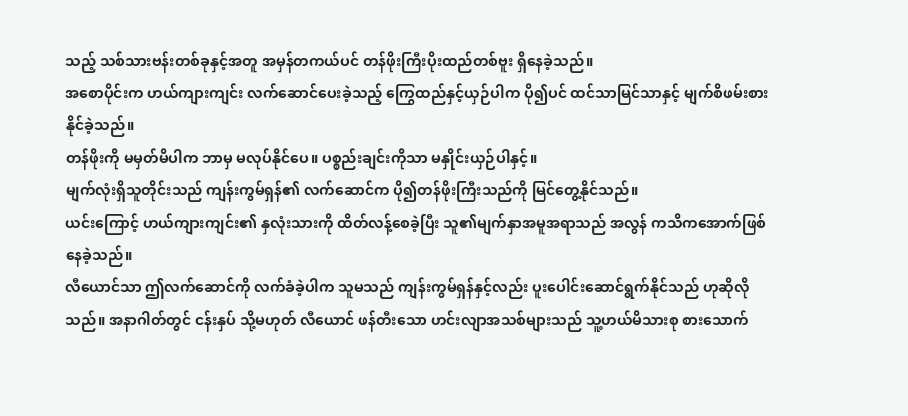သည့် သစ်သားဗန်းတစ်ခုနှင့်အတူ အမှန်တကယ်ပင် တန်ဖိုးကြီးပိုးထည်တစ်ဗူး ရှိနေခဲ့သည်။
အစောပိုင်းက ဟယ်ကျားကျင်း လက်ဆောင်ပေးခဲ့သည့် ကြွေထည်နှင့်ယှဉ်ပါက ပို၍ပင် ထင်သာမြင်သာနှင့် မျက်စိဖမ်းစားနိုင်ခဲ့သည်။
တန်ဖိုးကို မမှတ်မိပါက ဘာမှ မလုပ်နိုင်ပေ။ ပစ္စည်းချင်းကိုသာ မနှိုင်းယှဉ်ပါနှင့်။
မျက်လုံးရှိသူတိုင်းသည် ကျန်းကွမ်ရှန်၏ လက်ဆောင်က ပို၍တန်ဖိုးကြီးသည်ကို မြင်တွေ့နိုင်သည်။
ယင်းကြောင့် ဟယ်ကျားကျင်း၏ နှလုံးသားကို ထိတ်လန့်စေခဲ့ပြီး သူ၏မျက်နှာအမူအရာသည် အလွန် ကသိကအောက်ဖြစ်နေခဲ့သည်။
လီယောင်သာ ဤလက်ဆောင်ကို လက်ခံခဲ့ပါက သူမသည် ကျန်းကွမ်ရှန်နှင့်လည်း ပူးပေါင်းဆောင်ရွက်နိုင်သည် ဟုဆိုလိုသည်။ အနာဂါတ်တွင် ငန်းနှပ် သို့မဟုတ် လီယောင် ဖန်တီးသော ဟင်းလျာအသစ်များသည် သူ့ဟယ်မိသားစု စားသောက်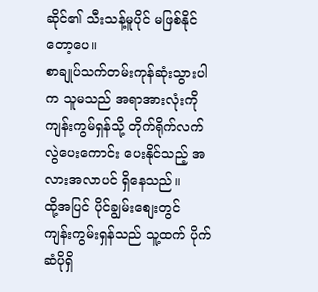ဆိုင်၏ သီးသန့်မူပိုင် မဖြစ်နိုင်တော့ပေ။
စာချုပ်သက်တမ်းကုန်ဆုံးသွားပါက သူမသည် အရာအားလုံးကို ကျန်းကွမ်ရှန်သို့ တိုက်ရိုက်လက်လွဲပေးကောင်း ပေးနိုင်သည့် အလားအလာပင် ရှိနေသည်။
ထို့အပြင် ပိုင်ချွမ်းစျေးတွင် ကျန်းကွမ်းရှန်သည် သူ့ထက် ပိုက်ဆံပိုရှိ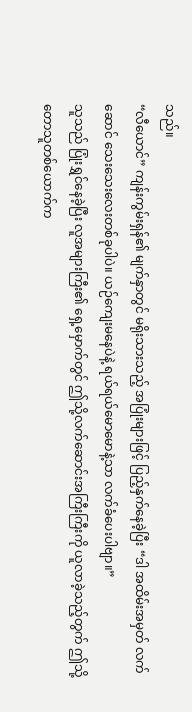သည်။
“လီယောင်” ကျန်းကွမ်းရှန်၏ မျက်နှာတွင် မရိုးသားသည့် အပြုံးများဖြင့် ပြည့်နှက်နေခဲ့ပြီး “ဒါ အထိမ်းအမှတ် လက်ဆောင် သေးသေးလေးတစ်ခုပါပဲ။ ယဉ်ကျေးမနေပဲနဲ့ ရယ်ရယ်မောမောနဲ့သာ လက်ခံပေးပါဗျာ။”
သူသည် ပြုံးရွှင်နေခဲ့ပြီး လူအများကြီး၏ ရှေ့မှောက်တွင် ဤသို့လက်ဆောင်းအကြီးကြီးကို ယူလာခဲ့သည့်တွက် ဤသို့ တောသူတစ်ယောက်က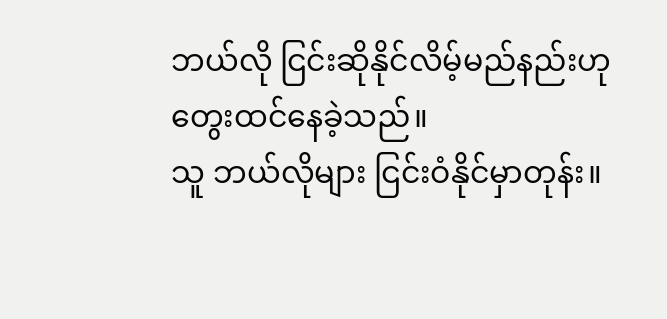ဘယ်လို ငြင်းဆိုနိုင်လိမ့်မည်နည်းဟု တွေးထင်နေခဲ့သည်။
သူ ဘယ်လိုများ ငြင်းဝံနိုင်မှာတုန်း။